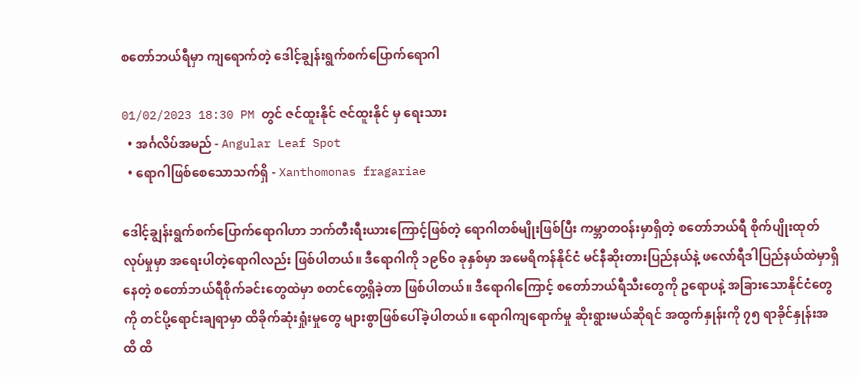စတော်ဘယ်ရီမှာ ကျရောက်တဲ့ ဒေါင့်ချွန်းရွက်စက်ပြောက်ရောဂါ

01/02/2023 18:30 PM တွင် ဇင်ထူးနိုင် ဇင်ထူးနိုင် မှ ရေးသား
  • အင်္ဂလိပ်အမည် - Angular Leaf Spot
  • ရောဂါဖြစ်စေသောသက်ရှိ - Xanthomonas fragariae

ဒေါင့်ချွန်းရွက်စက်ပြောက်ရောဂါဟာ ဘက်တီးရီးယားကြောင့်ဖြစ်တဲ့ ရောဂါတစ်မျိုးဖြစ်ပြီး ကမ္ဘာတဝန်းမှာရှိတဲ့ စတော်ဘယ်ရီ စိုက်ပျိုးထုတ်လုပ်မှုမှာ အရေးပါတဲ့ရောဂါလည်း ဖြစ်ပါတယ်။ ဒီရောဂါကို ၁၉၆၀ ခုနှစ်မှာ အမေရိကန်နိုင်ငံ မင်နီဆိုးတားပြည်နယ်နဲ့ ဖလော်ရီဒါပြည်နယ်ထဲမှာရှိနေတဲ့ စတော်ဘယ်ရီစိုက်ခင်းတွေထဲမှာ စတင်တွေ့ရှိခဲ့တာ ဖြစ်ပါတယ်။ ဒီရောဂါကြောင့် စတော်ဘယ်ရီသီးတွေကို ဥရောပနဲ့ အခြားသောနိုင်ငံတွေကို တင်ပို့ရောင်းချရာမှာ ထိခိုက်ဆုံးရှုံးမှုတွေ များစွာဖြစ်ပေါ်ခဲ့ပါတယ်။ ရောဂါကျရောက်မှု ဆိုးရွားမယ်ဆိုရင် အထွက်နှုန်းကို ၇၅ ရာခိုင်နှုန်းအထိ ထိ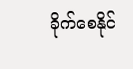ခိုက်စေနိုင်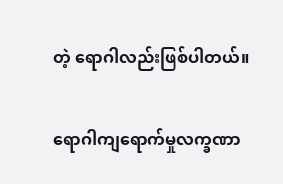တဲ့ ရောဂါလည်းဖြစ်ပါတယ်။

ရောဂါကျရောက်မှုလက္ခဏာ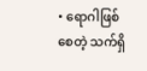• ရောဂါဖြစ်စေတဲ့ သက်ရှိ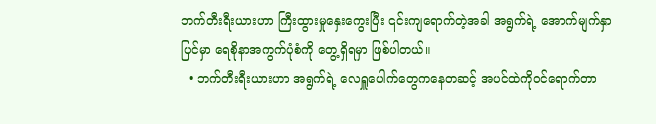ဘက်တီးရီးယားဟာ ကြီးထွားမှုနှေးကွေးပြီး ၎င်းကျရောက်တဲ့အခါ အရွက်ရဲ့ အောက်မျက်နှာပြင်မှာ ရေစိုနာအကွက်ပုံစံကို တွေ့ရှိရမှာ ဖြစ်ပါတယ်။
  • ဘက်တီးရီးယားဟာ အရွက်ရဲ့ လေရှူပေါက်တွေကနေတဆင့် အပင်ထဲကိုဝင်ရောက်တာ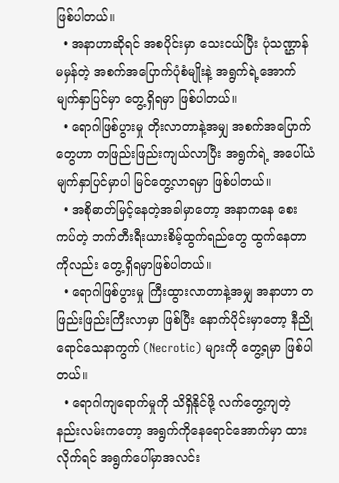ဖြစ်ပါတယ်။
  • အနာဟာဆိုရင် အစပိုင်းမှာ သေးငယ်ပြီး ပုံသဏ္ဌာန်မမှန်တဲ့ အစက်အပြောက်ပုံစံမျိုးနဲ့ အရွက်ရဲ့အောက်မျက်နှာပြင်မှာ တွေ့ရှိရမှာ ဖြစ်ပါတယ်။
  • ရောဂါဖြစ်ပွားမှု တိုးလာတာနဲ့အမျှ အစက်အပြောက်တွေဟာ တဖြည်းဖြည်းကျယ်လာပြီး အရွက်ရဲ့ အပေါ်ယံမျက်နှာပြင်မှာပါ မြင်တွေ့လာရမှာ ဖြစ်ပါတယ်။
  • အစိုဓာတ်မြင့်နေတဲ့အခါမှာတော့ အနာကနေ စေးကပ်တဲ့ ဘက်တီးရီးယားစိမ့်ထွက်ရည်တွေ ထွက်နေတာကိုလည်း တွေ့ရှိရမှာဖြစ်ပါတယ်။
  • ရောဂါဖြစ်ပွားမှု ကြီးထွားလာတာနဲ့အမျှ အနာဟာ တဖြည်းဖြည်းကြီးလာမှာ ဖြစ်ပြီး နောက်ပိုင်းမှာတော့ နီညိုရောင်သေနာကွက် (Necrotic) များကို တွေ့ရမှာ ဖြစ်ပါတယ်။
  • ရောဂါကျရောက်မှုကို သိရှိနိုင်ဖို့ လက်တွေ့ကျတဲ့ နည်းလမ်းကတော့ အရွက်ကိုနေရောင်အောက်မှာ ထားလိုက်ရင် အရွက်ပေါ်မှာအလင်း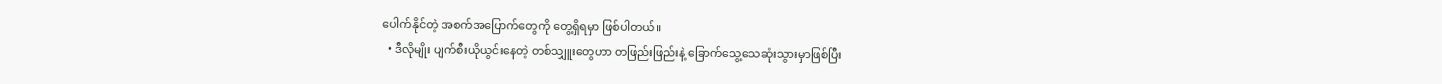ပေါက်နိုင်တဲ့ အစက်အပြောက်တွေကို တွေ့ရှိရမှာ ဖြစ်ပါတယ်။
  • ဒီလိုမျိုး ပျက်စီးယိုယွင်းနေတဲ့ တစ်သျှူးတွေဟာ တဖြည်းဖြည်းနဲ့ ခြောက်သွေ့သေဆုံးသွားမှာဖြစ်ပြီး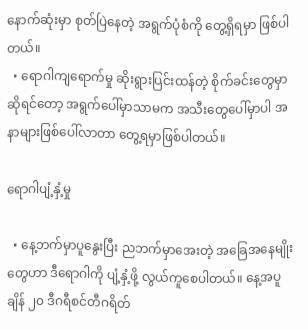နောက်ဆုံးမှာ စုတ်ပြဲနေတဲ့ အရွက်ပုံစံကို တွေ့ရှိရမှာ ဖြစ်ပါတယ်။
  • ရောဂါကျရောက်မှု ဆိုးရွားပြင်းထန်တဲ့ စိုက်ခင်းတွေမှာဆိုရင်တော့ အရွက်ပေါ်မှာသာမက အသီးတွေပေါ်မှာပါ အနာများဖြစ်ပေါ်လာတာ တွေ့ရမှာဖြစ်ပါတယ်။

ရောဂါပျံ့နှံ့မှု

  • နေ့ဘက်မှာပူနွေးပြီး ညဘက်မှာအေးတဲ့ အခြေအနေမျိုးတွေဟာ ဒီရောဂါကို ပျံ့နှံ့ဖို့ လွယ်ကူစေပါတယ်။ နေ့အပူချိန် ၂၀ ဒီဂရီစင်တီဂရိတ်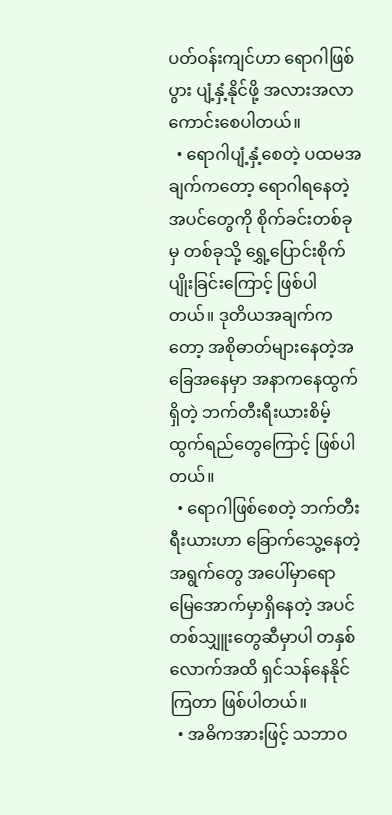ပတ်ဝန်းကျင်ဟာ ရောဂါဖြစ်ပွား ပျံ့နှံ့နိုင်ဖို့ အလားအလာကောင်းစေပါတယ်။
  • ရောဂါပျံ့နှံ့စေတဲ့ ပထမအချက်ကတော့ ရောဂါရနေတဲ့ အပင်တွေကို စိုက်ခင်းတစ်ခုမှ တစ်ခုသို့ ရွှေ့ပြောင်းစိုက်ပျိုးခြင်းကြောင့် ဖြစ်ပါတယ်။ ဒုတိယအချက်ကတော့ အစိုဓာတ်များနေတဲ့အခြေအနေမှာ အနာကနေထွက်ရှိတဲ့ ဘက်တီးရီးယားစိမ့်ထွက်ရည်တွေကြောင့် ဖြစ်ပါတယ်။
  • ရောဂါဖြစ်စေတဲ့ ဘက်တီးရီးယားဟာ ခြောက်သွေ့နေတဲ့အရွက်တွေ အပေါ်မှာရော မြေအောက်မှာရှိနေတဲ့ အပင်တစ်သျှူးတွေဆီမှာပါ တနှစ်လောက်အထိ ရှင်သန်နေနိုင်ကြတာ ဖြစ်ပါတယ်။
  • အဓိကအားဖြင့် သဘာဝ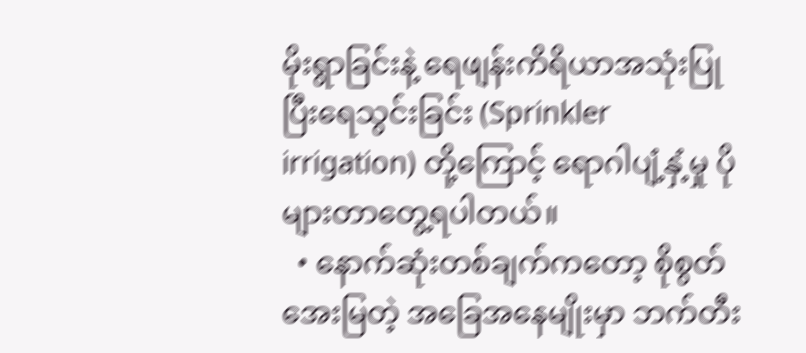မိုးရွာခြင်းနဲ့ ရေဖျန်းကိရိယာအသုံးပြုပြီးရေသွင်းခြင်း (Sprinkler irrigation) တို့ကြောင့် ရောဂါပျံ့နှံ့မှု ပိုများတာတွေ့ရပါတယ်။
  • နောက်ဆုံးတစ်ချက်ကတော့ စိုစွတ်အေးမြတဲ့ အခြေအနေမျိုးမှာ ဘက်တီး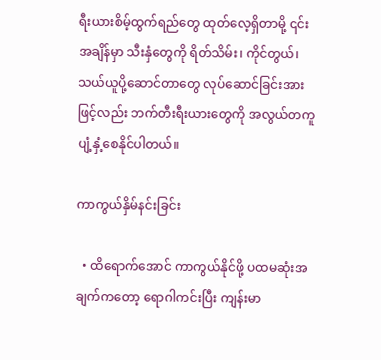ရီးယားစိမ့်ထွက်ရည်တွေ ထုတ်လေ့ရှိတာမို့ ၎င်းအချိန်မှာ သီးနှံတွေကို ရိတ်သိမ်း၊ ကိုင်တွယ်၊ သယ်ယူပို့ဆောင်တာတွေ လုပ်ဆောင်ခြင်းအားဖြင့်လည်း ဘက်တီးရီးယားတွေကို အလွယ်တကူ ပျံ့နှံ့စေနိုင်ပါတယ်။

ကာကွယ်နှိမ်နင်းခြင်း

  • ထိရောက်အောင် ကာကွယ်နိုင်ဖို့ ပထမဆုံးအချက်ကတော့ ရောဂါကင်းပြီး ကျန်းမာ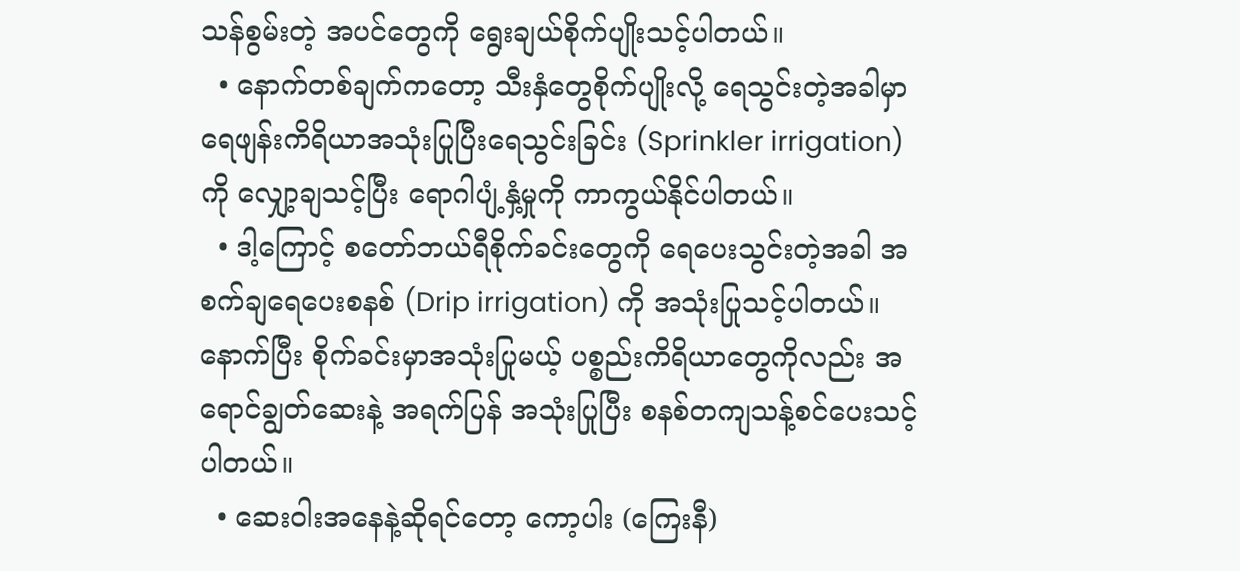သန်စွမ်းတဲ့ အပင်တွေကို ရွေးချယ်စိုက်ပျိုးသင့်ပါတယ်။
  • နောက်တစ်ချက်ကတော့ သီးနှံတွေစိုက်ပျိုးလို့ ရေသွင်းတဲ့အခါမှာ ရေဖျန်းကိရိယာအသုံးပြုပြီးရေသွင်းခြင်း (Sprinkler irrigation) ကို လျှော့ချသင့်ပြီး ရောဂါပျံ့နှံ့မှုကို ကာကွယ်နိုင်ပါတယ်။
  • ဒါ့ကြောင့် စတော်ဘယ်ရီစိုက်ခင်းတွေကို ရေပေးသွင်းတဲ့အခါ အစက်ချရေပေးစနစ် (Drip irrigation) ကို အသုံးပြုသင့်ပါတယ်။ နောက်ပြီး စိုက်ခင်းမှာအသုံးပြုမယ့် ပစ္စည်းကိရိယာတွေကိုလည်း အရောင်ချွတ်ဆေးနဲ့ အရက်ပြန် အသုံးပြုပြီး စနစ်တကျသန့်စင်ပေးသင့်ပါတယ်။
  • ဆေးဝါးအနေနဲ့ဆိုရင်တော့ ကော့ပါး (ကြေးနီ)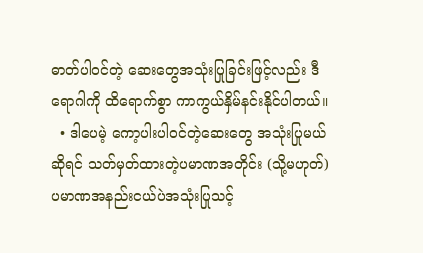ဓာတ်ပါဝင်တဲ့ ဆေးတွေအသုံးပြုခြင်းဖြင့်လည်း ဒီရောဂါကို ထိရောက်စွာ ကာကွယ်နှိမ်နင်းနိုင်ပါတယ်။
  • ဒါပေမဲ့ ကော့ပါးပါဝင်တဲ့ဆေးတွေ အသုံးပြုမယ်ဆိုရင် သတ်မှတ်ထားတဲ့ပမာဏအတိုင်း (သို့မဟုတ်) ပမာဏအနည်းငယ်ပဲအသုံးပြုသင့်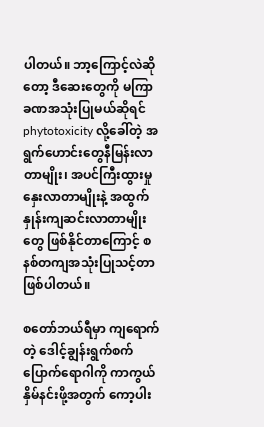ပါတယ်။ ဘာ့ကြောင့်လဲဆိုတော့ ဒီဆေးတွေကို မကြာခဏအသုံးပြုမယ်ဆိုရင် phytotoxicity လို့ခေါ်တဲ့ အရွက်ဟောင်းတွေနီမြန်းလာတာမျိုး၊ အပင်ကြီးထွားမှုနှေးလာတာမျိုးနဲ့ အထွက်နှုန်းကျဆင်းလာတာမျိုးတွေ ဖြစ်နိုင်တာကြောင့် စနစ်တကျအသုံးပြုသင့်တာဖြစ်ပါတယ်။

စတော်ဘယ်ရီမှာ ကျရောက်တဲ့ ဒေါင့်ချွန်းရွက်စက်ပြောက်ရောဂါကို ကာကွယ်နှိမ်နင်းဖို့အတွက် ကော့ပါး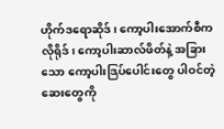ဟိုက်ဒရောဆိုဒ်၊ ကော့ပါးအောက်စီကလိုရိုဒ်၊ ကော့ပါးဆာလ်ဖိတ်နဲ့ အခြားသော ကော့ပါးဒြပ်ပေါင်းတွေ ပါဝင်တဲ့ ဆေးတွေကို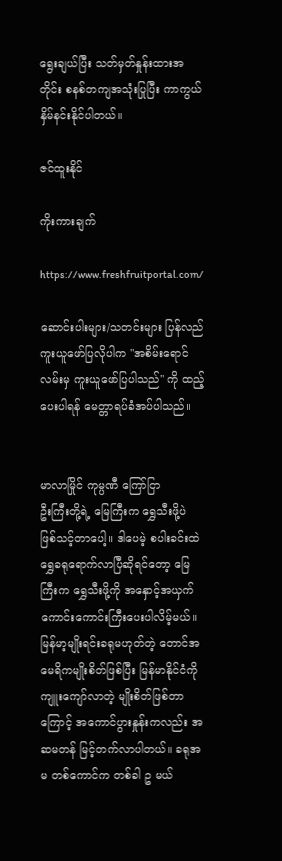ရွေးချယ်ပြီး သတ်မှတ်နှုန်းထားအတိုင်း စနစ်တကျအသုံးပြုပြီး ကာကွယ်နှိမ်နင်းနိုင်ပါတယ်။

ဇင်ထူးနိုင်

ကိုးကားချက်

https://www.freshfruitportal.com/

ဆောင်းပါးများ/သတင်းများ ပြန်လည်ကူးယူဖော်ပြလိုပါက "အစိမ်းရောင်လမ်းမှ ကူးယူဖော်ပြပါသည်" ကို ထည့်ပေးပါရန် မေတ္တာရပ်ခံအပ်ပါသည်။


မာလာမြိုင် ကုမ္ပဏီ ကြော်ငြာ
ဦးကြီးတို့ရဲ့ မြေကြီးက ရွှေသီးဖို့ပဲ ဖြစ်သင့်တာပေါ့။ ဒါပေမဲ့ စပါးခင်းထဲ ရွှေခရုရောက်လာပြီဆိုရင်တော့ မြေကြီးက ရွှေသီးဖို့ကို အနှောင့်အယှက် ကောင်းကောင်းကြီးပေးပါလိမ့်မယ်။ မြန်မာ့မျိုးရင်းခရုမဟုတ်တဲ့ တောင်အမေရိကမျိုးစိတ်ဖြစ်ပြီး မြန်မာနိုင်ငံကို ကျူးကျော်လာတဲ့ မျိုးစိတ်ဖြစ်တာကြောင့် အကောင်ပွားနှုန်းကလည်း အဆမတန် မြင့်တက်လာပါတယ်။ ခရုအမ တစ်ကောင်က တစ်ခါ ဥ မယ်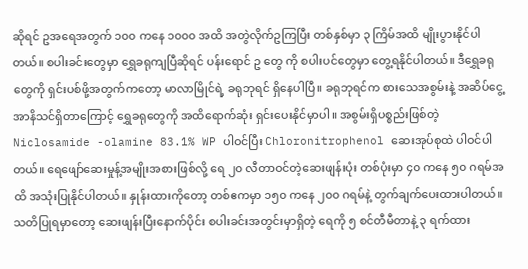ဆိုရင် ဥအရေအတွက် ၁၀၀ ကနေ ၁၀၀၀ အထိ အတွဲလိုက်ဥကြပြီး တစ်နှစ်မှာ ၃ ကြိမ်အထိ မျိုးပွားနိုင်ပါတယ်။ စပါးခင်းတွေမှာ ရွှေခရုကျပြီဆိုရင် ပန်းရောင် ဥ တွေ ကို စပါးပင်တွေမှာ တွေ့ရနိုင်ပါတယ်။ ဒီရွှေခရုတွေကို ရှင်းပစ်ဖို့အတွက်ကတော့ မာလာမြိုင်ရဲ့ ခရုဘုရင် ရှိနေပါပြီ။ ခရုဘုရင်က စားသေအစွမ်းနဲ့ အဆိပ်ငွေ့အာနိသင်ရှိတာကြောင့် ရွှေခရုတွေကို အထိရောက်ဆုံး ရှင်းပေးနိုင်မှာပါ။ အစွမ်းရှိပစ္စည်းဖြစ်တဲ့ Niclosamide -olamine 83.1% WP ပါဝင်ပြီး Chloronitrophenol ဆေးအုပ်စုထဲ ပါဝင်ပါတယ်။ ရေဖျော်ဆေးမှုန့်အမျိုးအစားဖြစ်လို့ ရေ ၂၀ လီတာဝင်တဲ့ဆေးဖျန်းပုံး တစ်ပုံးမှာ ၄၀ ကနေ ၅၀ ဂရမ်အထိ အသုံးပြုနိုင်ပါတယ်။ နှုန်းထားကိုတော့ တစ်ဧကမှာ ၁၅၀ ကနေ ၂၀၀ ဂရမ်နဲ့ တွက်ချက်ပေးထားပါတယ်။ သတိပြုရမှာတော့ ဆေးဖျန်းပြီးနောက်ပိုင်း စပါးခင်းအတွင်းမှာရှိတဲ့ ရေကို ၅ စင်တီမီတာနဲ့ ၃ ရက်ထား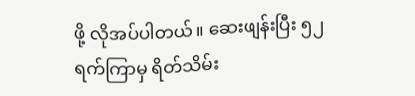ဖို့ လိုအပ်ပါတယ်။ ဆေးဖျန်းပြီး ၅၂ ရက်ကြာမှ ရိတ်သိမ်း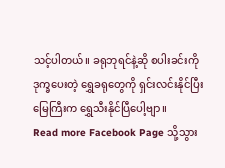သင့်ပါတယ်။ ခရုဘုရင်နဲ့ဆို စပါးခင်းကို ဒုက္ခပေးတဲ့ ရွှေခရုတွေကို ရှင်းလင်းနိုင်ပြီး မြေကြီးက ရွှေသီးနိုင်ပြီပေါ့ဗျာ။
Read more Facebook Page သို့သွား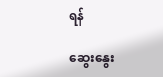ရန်

ဆွေးနွေး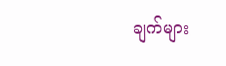ချက်များ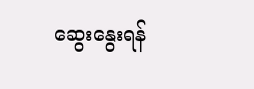ဆွေးနွေးရန်